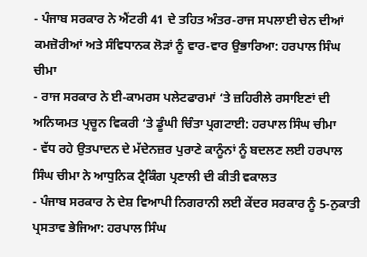- ਪੰਜਾਬ ਸਰਕਾਰ ਨੇ ਐਂਟਰੀ 41 ਦੇ ਤਹਿਤ ਅੰਤਰ-ਰਾਜ ਸਪਲਾਈ ਚੇਨ ਦੀਆਂ ਕਮਜ਼ੋਰੀਆਂ ਅਤੇ ਸੰਵਿਧਾਨਕ ਲੋੜਾਂ ਨੂੰ ਵਾਰ-ਵਾਰ ਉਭਾਰਿਆ: ਹਰਪਾਲ ਸਿੰਘ ਚੀਮਾ
- ਰਾਜ ਸਰਕਾਰ ਨੇ ਈ-ਕਾਮਰਸ ਪਲੇਟਫਾਰਮਾਂ ‘ਤੇ ਜ਼ਹਿਰੀਲੇ ਰਸਾਇਣਾਂ ਦੀ ਅਨਿਯਮਤ ਪ੍ਰਚੂਨ ਵਿਕਰੀ ‘ਤੇ ਡੂੰਘੀ ਚਿੰਤਾ ਪ੍ਰਗਟਾਈ: ਹਰਪਾਲ ਸਿੰਘ ਚੀਮਾ
- ਵੱਧ ਰਹੇ ਉਤਪਾਦਨ ਦੇ ਮੱਦੇਨਜ਼ਰ ਪੁਰਾਣੇ ਕਾਨੂੰਨਾਂ ਨੂੰ ਬਦਲਣ ਲਈ ਹਰਪਾਲ ਸਿੰਘ ਚੀਮਾ ਨੇ ਆਧੁਨਿਕ ਟ੍ਰੈਕਿੰਗ ਪ੍ਰਣਾਲੀ ਦੀ ਕੀਤੀ ਵਕਾਲਤ
- ਪੰਜਾਬ ਸਰਕਾਰ ਨੇ ਦੇਸ਼ ਵਿਆਪੀ ਨਿਗਰਾਨੀ ਲਈ ਕੇਂਦਰ ਸਰਕਾਰ ਨੂੰ 5-ਨੁਕਾਤੀ ਪ੍ਰਸਤਾਵ ਭੇਜਿਆ: ਹਰਪਾਲ ਸਿੰਘ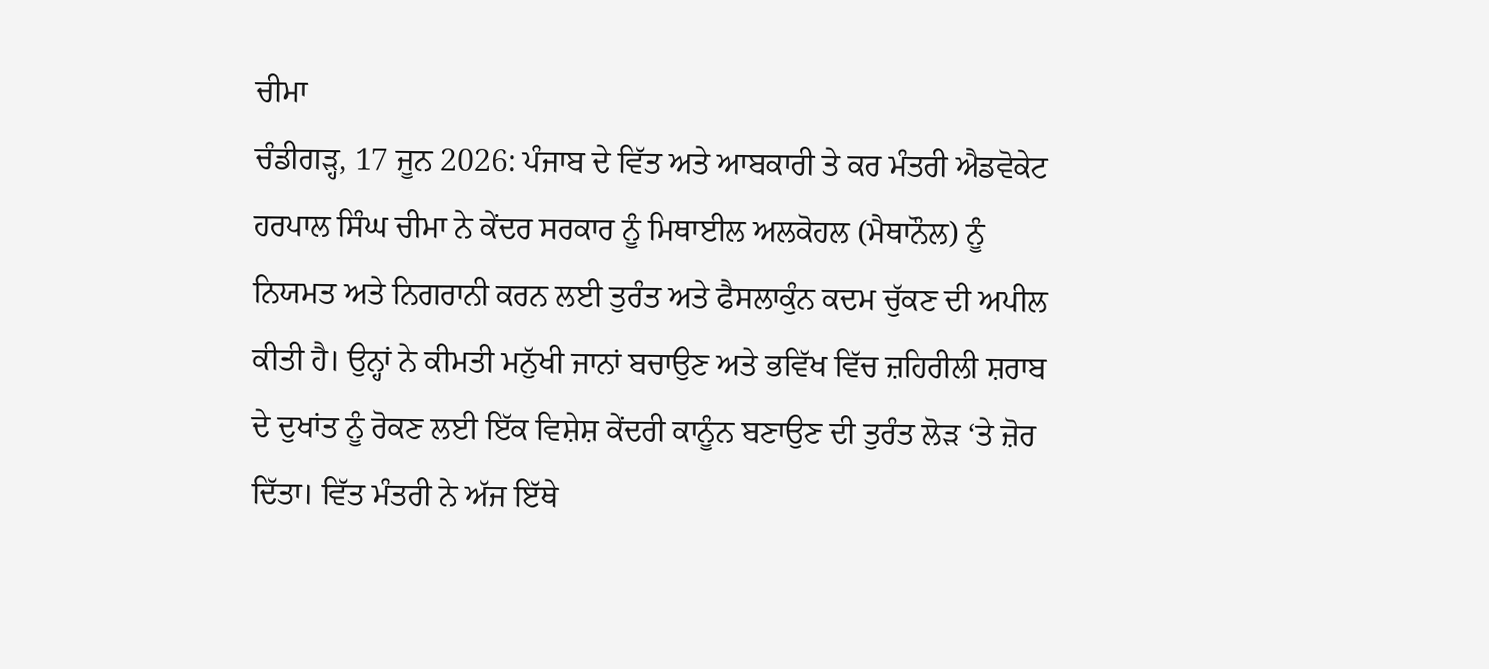ਚੀਮਾ
ਚੰਡੀਗੜ੍ਹ, 17 ਜੂਨ 2026: ਪੰਜਾਬ ਦੇ ਵਿੱਤ ਅਤੇ ਆਬਕਾਰੀ ਤੇ ਕਰ ਮੰਤਰੀ ਐਡਵੋਕੇਟ ਹਰਪਾਲ ਸਿੰਘ ਚੀਮਾ ਨੇ ਕੇਂਦਰ ਸਰਕਾਰ ਨੂੰ ਮਿਥਾਈਲ ਅਲਕੋਹਲ (ਮੈਥਾਨੌਲ) ਨੂੰ ਨਿਯਮਤ ਅਤੇ ਨਿਗਰਾਨੀ ਕਰਨ ਲਈ ਤੁਰੰਤ ਅਤੇ ਫੈਸਲਾਕੁੰਨ ਕਦਮ ਚੁੱਕਣ ਦੀ ਅਪੀਲ ਕੀਤੀ ਹੈ। ਉਨ੍ਹਾਂ ਨੇ ਕੀਮਤੀ ਮਨੁੱਖੀ ਜਾਨਾਂ ਬਚਾਉਣ ਅਤੇ ਭਵਿੱਖ ਵਿੱਚ ਜ਼ਹਿਰੀਲੀ ਸ਼ਰਾਬ ਦੇ ਦੁਖਾਂਤ ਨੂੰ ਰੋਕਣ ਲਈ ਇੱਕ ਵਿਸ਼ੇਸ਼ ਕੇਂਦਰੀ ਕਾਨੂੰਨ ਬਣਾਉਣ ਦੀ ਤੁਰੰਤ ਲੋੜ ‘ਤੇ ਜ਼ੋਰ ਦਿੱਤਾ। ਵਿੱਤ ਮੰਤਰੀ ਨੇ ਅੱਜ ਇੱਥੇ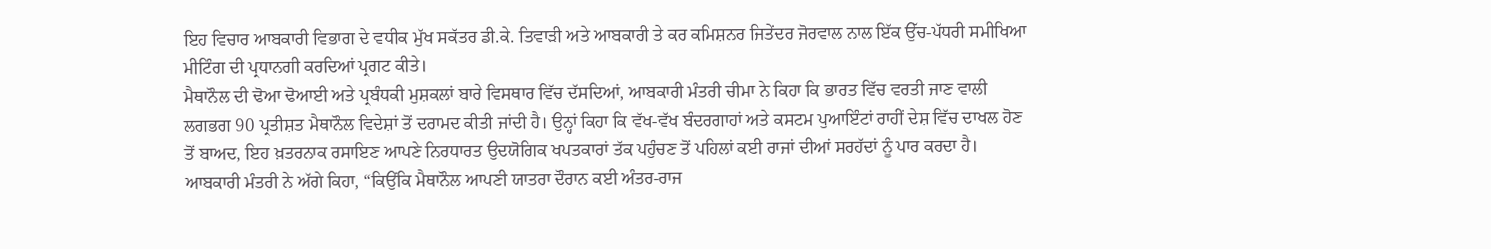ਇਹ ਵਿਚਾਰ ਆਬਕਾਰੀ ਵਿਭਾਗ ਦੇ ਵਧੀਕ ਮੁੱਖ ਸਕੱਤਰ ਡੀ.ਕੇ. ਤਿਵਾੜੀ ਅਤੇ ਆਬਕਾਰੀ ਤੇ ਕਰ ਕਮਿਸ਼ਨਰ ਜਿਤੇਂਦਰ ਜੋਰਵਾਲ ਨਾਲ ਇੱਕ ਉੱਚ-ਪੱਧਰੀ ਸਮੀਖਿਆ ਮੀਟਿੰਗ ਦੀ ਪ੍ਰਧਾਨਗੀ ਕਰਦਿਆਂ ਪ੍ਰਗਟ ਕੀਤੇ।
ਮੈਥਾਨੌਲ ਦੀ ਢੋਆ ਢੋਆਈ ਅਤੇ ਪ੍ਰਬੰਧਕੀ ਮੁਸ਼ਕਲਾਂ ਬਾਰੇ ਵਿਸਥਾਰ ਵਿੱਚ ਦੱਸਦਿਆਂ, ਆਬਕਾਰੀ ਮੰਤਰੀ ਚੀਮਾ ਨੇ ਕਿਹਾ ਕਿ ਭਾਰਤ ਵਿੱਚ ਵਰਤੀ ਜਾਣ ਵਾਲੀ ਲਗਭਗ 90 ਪ੍ਰਤੀਸ਼ਤ ਮੈਥਾਨੌਲ ਵਿਦੇਸ਼ਾਂ ਤੋਂ ਦਰਾਮਦ ਕੀਤੀ ਜਾਂਦੀ ਹੈ। ਉਨ੍ਹਾਂ ਕਿਹਾ ਕਿ ਵੱਖ-ਵੱਖ ਬੰਦਰਗਾਹਾਂ ਅਤੇ ਕਸਟਮ ਪੁਆਇੰਟਾਂ ਰਾਹੀਂ ਦੇਸ਼ ਵਿੱਚ ਦਾਖਲ ਹੋਣ ਤੋਂ ਬਾਅਦ, ਇਹ ਖ਼ਤਰਨਾਕ ਰਸਾਇਣ ਆਪਣੇ ਨਿਰਧਾਰਤ ਉਦਯੋਗਿਕ ਖਪਤਕਾਰਾਂ ਤੱਕ ਪਹੁੰਚਣ ਤੋਂ ਪਹਿਲਾਂ ਕਈ ਰਾਜਾਂ ਦੀਆਂ ਸਰਹੱਦਾਂ ਨੂੰ ਪਾਰ ਕਰਦਾ ਹੈ। ਆਬਕਾਰੀ ਮੰਤਰੀ ਨੇ ਅੱਗੇ ਕਿਹਾ, “ਕਿਉਂਕਿ ਮੈਥਾਨੌਲ ਆਪਣੀ ਯਾਤਰਾ ਦੌਰਾਨ ਕਈ ਅੰਤਰ-ਰਾਜ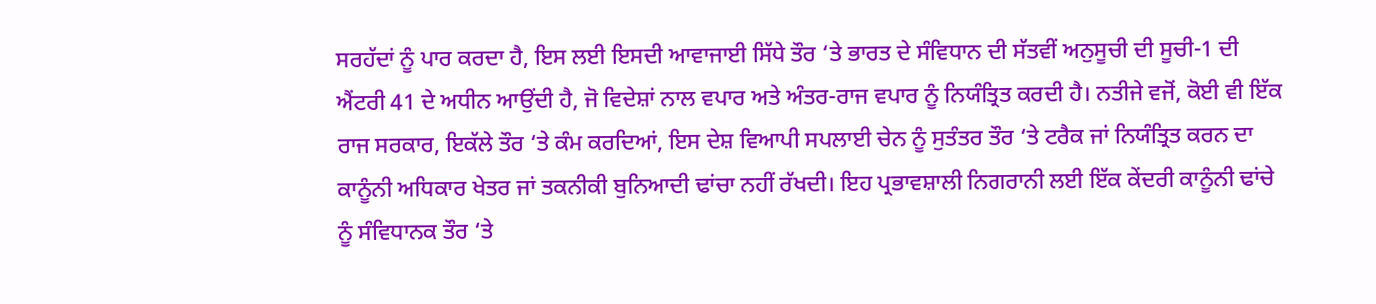ਸਰਹੱਦਾਂ ਨੂੰ ਪਾਰ ਕਰਦਾ ਹੈ, ਇਸ ਲਈ ਇਸਦੀ ਆਵਾਜਾਈ ਸਿੱਧੇ ਤੌਰ ‘ਤੇ ਭਾਰਤ ਦੇ ਸੰਵਿਧਾਨ ਦੀ ਸੱਤਵੀਂ ਅਨੁਸੂਚੀ ਦੀ ਸੂਚੀ-1 ਦੀ ਐਂਟਰੀ 41 ਦੇ ਅਧੀਨ ਆਉਂਦੀ ਹੈ, ਜੋ ਵਿਦੇਸ਼ਾਂ ਨਾਲ ਵਪਾਰ ਅਤੇ ਅੰਤਰ-ਰਾਜ ਵਪਾਰ ਨੂੰ ਨਿਯੰਤ੍ਰਿਤ ਕਰਦੀ ਹੈ। ਨਤੀਜੇ ਵਜੋਂ, ਕੋਈ ਵੀ ਇੱਕ ਰਾਜ ਸਰਕਾਰ, ਇਕੱਲੇ ਤੌਰ ‘ਤੇ ਕੰਮ ਕਰਦਿਆਂ, ਇਸ ਦੇਸ਼ ਵਿਆਪੀ ਸਪਲਾਈ ਚੇਨ ਨੂੰ ਸੁਤੰਤਰ ਤੌਰ ‘ਤੇ ਟਰੈਕ ਜਾਂ ਨਿਯੰਤ੍ਰਿਤ ਕਰਨ ਦਾ ਕਾਨੂੰਨੀ ਅਧਿਕਾਰ ਖੇਤਰ ਜਾਂ ਤਕਨੀਕੀ ਬੁਨਿਆਦੀ ਢਾਂਚਾ ਨਹੀਂ ਰੱਖਦੀ। ਇਹ ਪ੍ਰਭਾਵਸ਼ਾਲੀ ਨਿਗਰਾਨੀ ਲਈ ਇੱਕ ਕੇਂਦਰੀ ਕਾਨੂੰਨੀ ਢਾਂਚੇ ਨੂੰ ਸੰਵਿਧਾਨਕ ਤੌਰ ‘ਤੇ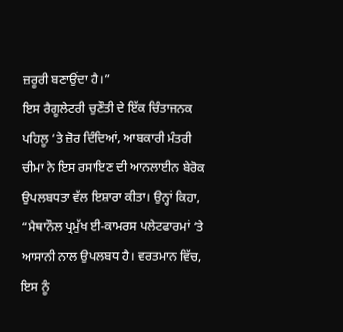ਜ਼ਰੂਰੀ ਬਣਾਉਂਦਾ ਹੈ।”
ਇਸ ਰੈਗੂਲੇਟਰੀ ਚੁਣੌਤੀ ਦੇ ਇੱਕ ਚਿੰਤਾਜਨਕ ਪਹਿਲੂ ‘ਤੇ ਜ਼ੋਰ ਦਿੰਦਿਆਂ, ਆਬਕਾਰੀ ਮੰਤਰੀ ਚੀਮਾ ਨੇ ਇਸ ਰਸਾਇਣ ਦੀ ਆਨਲਾਈਨ ਬੇਰੋਕ ਉਪਲਬਧਤਾ ਵੱਲ ਇਸ਼ਾਰਾ ਕੀਤਾ। ਉਨ੍ਹਾਂ ਕਿਹਾ, “ਮੈਥਾਨੌਲ ਪ੍ਰਮੁੱਖ ਈ-ਕਾਮਰਸ ਪਲੇਟਫਾਰਮਾਂ ‘ਤੇ ਆਸਾਨੀ ਨਾਲ ਉਪਲਬਧ ਹੈ। ਵਰਤਮਾਨ ਵਿੱਚ, ਇਸ ਨੂੰ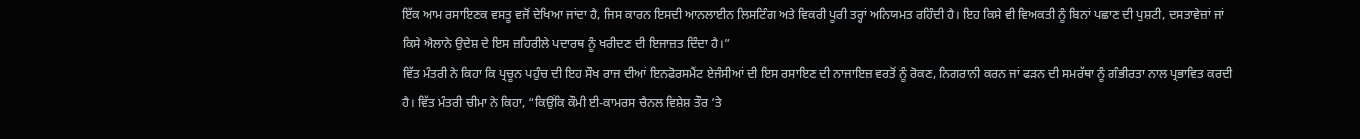ਇੱਕ ਆਮ ਰਸਾਇਣਕ ਵਸਤੂ ਵਜੋਂ ਦੇਖਿਆ ਜਾਂਦਾ ਹੈ, ਜਿਸ ਕਾਰਨ ਇਸਦੀ ਆਨਲਾਈਨ ਲਿਸਟਿੰਗ ਅਤੇ ਵਿਕਰੀ ਪੂਰੀ ਤਰ੍ਹਾਂ ਅਨਿਯਮਤ ਰਹਿੰਦੀ ਹੈ। ਇਹ ਕਿਸੇ ਵੀ ਵਿਅਕਤੀ ਨੂੰ ਬਿਨਾਂ ਪਛਾਣ ਦੀ ਪੁਸ਼ਟੀ, ਦਸਤਾਵੇਜ਼ਾਂ ਜਾਂ ਕਿਸੇ ਐਲਾਨੇ ਉਦੇਸ਼ ਦੇ ਇਸ ਜ਼ਹਿਰੀਲੇ ਪਦਾਰਥ ਨੂੰ ਖਰੀਦਣ ਦੀ ਇਜਾਜ਼ਤ ਦਿੰਦਾ ਹੈ।”
ਵਿੱਤ ਮੰਤਰੀ ਨੇ ਕਿਹਾ ਕਿ ਪ੍ਰਚੂਨ ਪਹੁੰਚ ਦੀ ਇਹ ਸੌਖ ਰਾਜ ਦੀਆਂ ਇਨਫੋਰਸਮੈਂਟ ਏਜੰਸੀਆਂ ਦੀ ਇਸ ਰਸਾਇਣ ਦੀ ਨਾਜਾਇਜ਼ ਵਰਤੋਂ ਨੂੰ ਰੋਕਣ, ਨਿਗਰਾਨੀ ਕਰਨ ਜਾਂ ਫੜਨ ਦੀ ਸਮਰੱਥਾ ਨੂੰ ਗੰਭੀਰਤਾ ਨਾਲ ਪ੍ਰਭਾਵਿਤ ਕਰਦੀ ਹੈ। ਵਿੱਤ ਮੰਤਰੀ ਚੀਮਾ ਨੇ ਕਿਹਾ, “ਕਿਉਂਕਿ ਕੌਮੀ ਈ-ਕਾਮਰਸ ਚੈਨਲ ਵਿਸ਼ੇਸ਼ ਤੌਰ ‘ਤੇ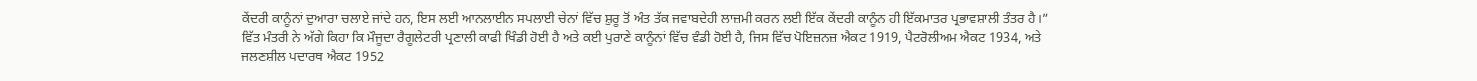ਕੇਂਦਰੀ ਕਾਨੂੰਨਾਂ ਦੁਆਰਾ ਚਲਾਏ ਜਾਂਦੇ ਹਨ, ਇਸ ਲਈ ਆਨਲਾਈਨ ਸਪਲਾਈ ਚੇਨਾਂ ਵਿੱਚ ਸ਼ੁਰੂ ਤੋਂ ਅੰਤ ਤੱਕ ਜਵਾਬਦੇਹੀ ਲਾਜ਼ਮੀ ਕਰਨ ਲਈ ਇੱਕ ਕੇਂਦਰੀ ਕਾਨੂੰਨ ਹੀ ਇੱਕਮਾਤਰ ਪ੍ਰਭਾਵਸ਼ਾਲੀ ਤੰਤਰ ਹੈ।”
ਵਿੱਤ ਮੰਤਰੀ ਨੇ ਅੱਗੇ ਕਿਹਾ ਕਿ ਮੌਜੂਦਾ ਰੈਗੂਲੇਟਰੀ ਪ੍ਰਣਾਲੀ ਕਾਫੀ ਖਿੰਡੀ ਹੋਈ ਹੈ ਅਤੇ ਕਈ ਪੁਰਾਣੇ ਕਾਨੂੰਨਾਂ ਵਿੱਚ ਵੰਡੀ ਹੋਈ ਹੈ, ਜਿਸ ਵਿੱਚ ਪੋਇਜ਼ਨਜ਼ ਐਕਟ 1919, ਪੈਟਰੋਲੀਅਮ ਐਕਟ 1934, ਅਤੇ ਜਲਣਸ਼ੀਲ ਪਦਾਰਥ ਐਕਟ 1952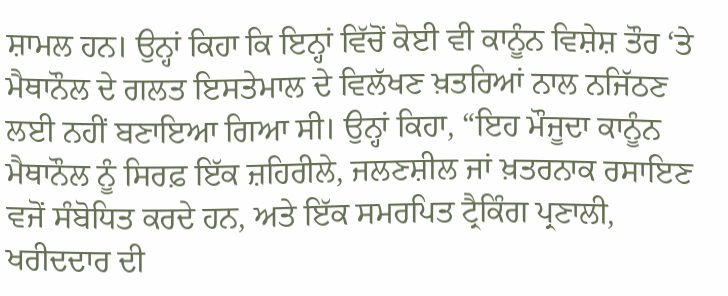ਸ਼ਾਮਲ ਹਨ। ਉਨ੍ਹਾਂ ਕਿਹਾ ਕਿ ਇਨ੍ਹਾਂ ਵਿੱਚੋਂ ਕੋਈ ਵੀ ਕਾਨੂੰਨ ਵਿਸ਼ੇਸ਼ ਤੌਰ ‘ਤੇ ਮੈਥਾਨੌਲ ਦੇ ਗਲਤ ਇਸਤੇਮਾਲ ਦੇ ਵਿਲੱਖਣ ਖ਼ਤਰਿਆਂ ਨਾਲ ਨਜਿੱਠਣ ਲਈ ਨਹੀਂ ਬਣਾਇਆ ਗਿਆ ਸੀ। ਉਨ੍ਹਾਂ ਕਿਹਾ, “ਇਹ ਮੌਜੂਦਾ ਕਾਨੂੰਨ ਮੈਥਾਨੌਲ ਨੂੰ ਸਿਰਫ਼ ਇੱਕ ਜ਼ਹਿਰੀਲੇ, ਜਲਣਸ਼ੀਲ ਜਾਂ ਖ਼ਤਰਨਾਕ ਰਸਾਇਣ ਵਜੋਂ ਸੰਬੋਧਿਤ ਕਰਦੇ ਹਨ, ਅਤੇ ਇੱਕ ਸਮਰਪਿਤ ਟ੍ਰੈਕਿੰਗ ਪ੍ਰਣਾਲੀ, ਖਰੀਦਦਾਰ ਦੀ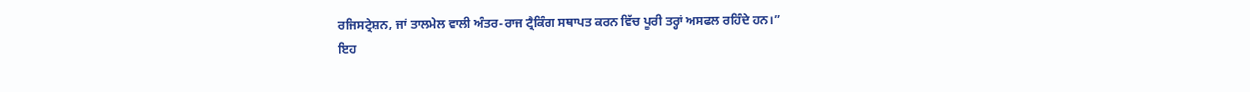ਰਜਿਸਟ੍ਰੇਸ਼ਨ, ਜਾਂ ਤਾਲਮੇਲ ਵਾਲੀ ਅੰਤਰ-ਰਾਜ ਟ੍ਰੈਕਿੰਗ ਸਥਾਪਤ ਕਰਨ ਵਿੱਚ ਪੂਰੀ ਤਰ੍ਹਾਂ ਅਸਫਲ ਰਹਿੰਦੇ ਹਨ।”
ਇਹ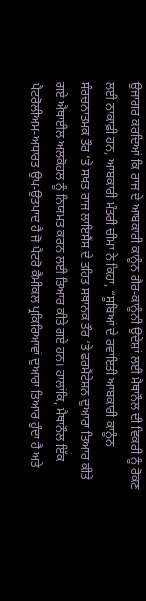ਉਜਾਗਰ ਕਰਦਿਆਂ ਕਿ ਰਾਜ ਦੇ ਆਬਕਾਰੀ ਕਾਨੂੰਨ ਗੈਰ-ਕਾਨੂੰਨੀ ਉਦੇਸ਼ਾਂ ਲਈ ਮੈਥਾਨੌਲ ਦੀ ਵਿਕਰੀ ਨੂੰ ਰੋਕਣ ਲਈ ਨਾਕਾਫ਼ੀ ਹਨ, ਆਬਕਾਰੀ ਮੰਤਰੀ ਚੀਮਾ ਨੇ ਕਿਹਾ, “ਸੂਬਿਆਂ ਦੇ ਰਵਾਇਤੀ ਆਬਕਾਰੀ ਕਾਨੂੰਨ ਸੰਰਚਨਾਤਮਕ ਤੌਰ ‘ਤੇ ਸਖਤ ਰਾਜ ਲਾਇਸੈਂਸ ਦੇ ਤਹਿਤ ਸਥਾਨਕ ਤੌਰ ‘ਤੇ ਫਰਮੈਂਟੇਸ਼ਨ ਦੁਆਰਾ ਤਿਆਰ ਕੀਤੇ ਗਏ ਐਥਾਈਲ ਅਲਕੋਹਲ ਨੂੰ ਨਿਯਮਤ ਕਰਨ ਲਈ ਤਿਆਰ ਕੀਤੇ ਗਏ ਹਨ। ਹਾਲਾਂਕਿ, ਮੈਥਾਨੌਲ ਇੱਕ ਪੈਟਰੋਲੀਅਮ-ਅਧਾਰਤ ਉਪ-ਉਤਪਾਦ ਹੈ ਜੋ ਪੈਟਰੋ ਕੈਮੀਕਲ ਪ੍ਰਕਿਰਿਆਵਾਂ ਦੁਆਰਾ ਤਿਆਰ ਹੁੰਦਾ ਹੈ ਅਤੇ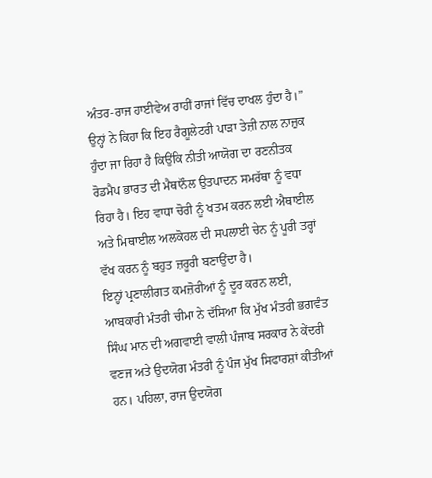ਅੰਤਰ-ਰਾਜ ਹਾਈਵੇਅ ਰਾਹੀਂ ਰਾਜਾਂ ਵਿੱਚ ਦਾਖਲ ਹੁੰਦਾ ਹੈ।”
ਉਨ੍ਹਾਂ ਨੇ ਕਿਹਾ ਕਿ ਇਹ ਰੈਗੂਲੇਟਰੀ ਪਾੜਾ ਤੇਜ਼ੀ ਨਾਲ ਨਾਜ਼ੁਕ ਹੁੰਦਾ ਜਾ ਰਿਹਾ ਹੈ ਕਿਉਂਕਿ ਨੀਤੀ ਆਯੋਗ ਦਾ ਰਣਨੀਤਕ ਰੋਡਮੈਪ ਭਾਰਤ ਦੀ ਮੈਥਾਨੌਲ ਉਤਪਾਦਨ ਸਮਰੱਥਾ ਨੂੰ ਵਧਾ ਰਿਹਾ ਹੈ। ਇਹ ਵਾਧਾ ਚੋਰੀ ਨੂੰ ਖਤਮ ਕਰਨ ਲਈ ਐਥਾਈਲ ਅਤੇ ਮਿਥਾਈਲ ਅਲਕੋਹਲ ਦੀ ਸਪਲਾਈ ਚੇਨ ਨੂੰ ਪੂਰੀ ਤਰ੍ਹਾਂ ਵੱਖ ਕਰਨ ਨੂੰ ਬਹੁਤ ਜ਼ਰੂਰੀ ਬਣਾਉਂਦਾ ਹੈ।
ਇਨ੍ਹਾਂ ਪ੍ਰਣਾਲੀਗਤ ਕਮਜ਼ੋਰੀਆਂ ਨੂੰ ਦੂਰ ਕਰਨ ਲਈ, ਆਬਕਾਰੀ ਮੰਤਰੀ ਚੀਮਾ ਨੇ ਦੱਸਿਆ ਕਿ ਮੁੱਖ ਮੰਤਰੀ ਭਗਵੰਤ ਸਿੰਘ ਮਾਨ ਦੀ ਅਗਵਾਈ ਵਾਲੀ ਪੰਜਾਬ ਸਰਕਾਰ ਨੇ ਕੇਂਦਰੀ ਵਣਜ ਅਤੇ ਉਦਯੋਗ ਮੰਤਰੀ ਨੂੰ ਪੰਜ ਮੁੱਖ ਸਿਫਾਰਸ਼ਾਂ ਕੀਤੀਆਂ ਹਨ। ਪਹਿਲਾ, ਰਾਜ ਉਦਯੋਗ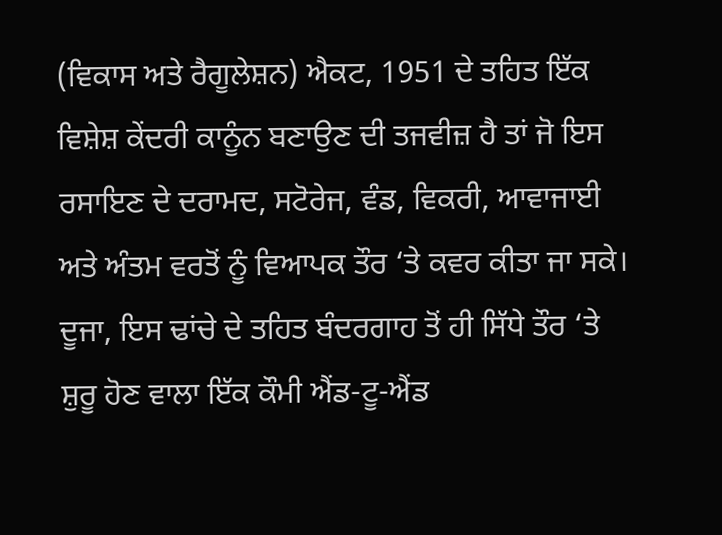(ਵਿਕਾਸ ਅਤੇ ਰੈਗੂਲੇਸ਼ਨ) ਐਕਟ, 1951 ਦੇ ਤਹਿਤ ਇੱਕ ਵਿਸ਼ੇਸ਼ ਕੇਂਦਰੀ ਕਾਨੂੰਨ ਬਣਾਉਣ ਦੀ ਤਜਵੀਜ਼ ਹੈ ਤਾਂ ਜੋ ਇਸ ਰਸਾਇਣ ਦੇ ਦਰਾਮਦ, ਸਟੋਰੇਜ, ਵੰਡ, ਵਿਕਰੀ, ਆਵਾਜਾਈ ਅਤੇ ਅੰਤਮ ਵਰਤੋਂ ਨੂੰ ਵਿਆਪਕ ਤੌਰ ‘ਤੇ ਕਵਰ ਕੀਤਾ ਜਾ ਸਕੇ। ਦੂਜਾ, ਇਸ ਢਾਂਚੇ ਦੇ ਤਹਿਤ ਬੰਦਰਗਾਹ ਤੋਂ ਹੀ ਸਿੱਧੇ ਤੌਰ ‘ਤੇ ਸ਼ੁਰੂ ਹੋਣ ਵਾਲਾ ਇੱਕ ਕੌਮੀ ਐਂਡ-ਟੂ-ਐਂਡ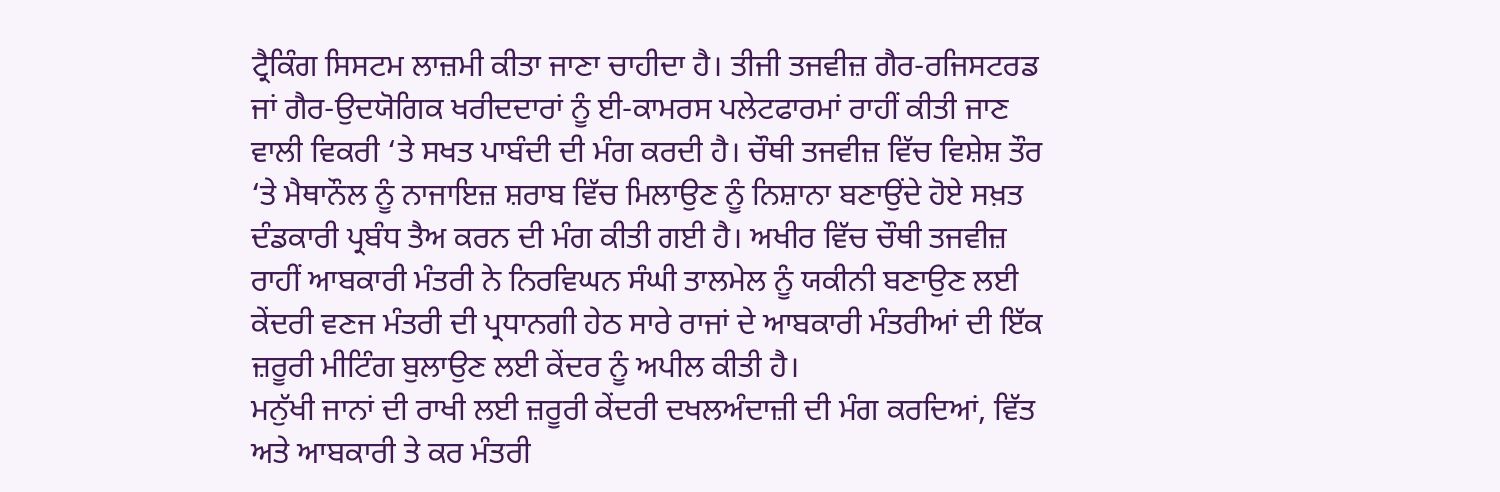ਟ੍ਰੈਕਿੰਗ ਸਿਸਟਮ ਲਾਜ਼ਮੀ ਕੀਤਾ ਜਾਣਾ ਚਾਹੀਦਾ ਹੈ। ਤੀਜੀ ਤਜਵੀਜ਼ ਗੈਰ-ਰਜਿਸਟਰਡ ਜਾਂ ਗੈਰ-ਉਦਯੋਗਿਕ ਖਰੀਦਦਾਰਾਂ ਨੂੰ ਈ-ਕਾਮਰਸ ਪਲੇਟਫਾਰਮਾਂ ਰਾਹੀਂ ਕੀਤੀ ਜਾਣ ਵਾਲੀ ਵਿਕਰੀ ‘ਤੇ ਸਖਤ ਪਾਬੰਦੀ ਦੀ ਮੰਗ ਕਰਦੀ ਹੈ। ਚੌਥੀ ਤਜਵੀਜ਼ ਵਿੱਚ ਵਿਸ਼ੇਸ਼ ਤੌਰ ‘ਤੇ ਮੈਥਾਨੌਲ ਨੂੰ ਨਾਜਾਇਜ਼ ਸ਼ਰਾਬ ਵਿੱਚ ਮਿਲਾਉਣ ਨੂੰ ਨਿਸ਼ਾਨਾ ਬਣਾਉਂਦੇ ਹੋਏ ਸਖ਼ਤ ਦੰਡਕਾਰੀ ਪ੍ਰਬੰਧ ਤੈਅ ਕਰਨ ਦੀ ਮੰਗ ਕੀਤੀ ਗਈ ਹੈ। ਅਖੀਰ ਵਿੱਚ ਚੌਥੀ ਤਜਵੀਜ਼ ਰਾਹੀਂ ਆਬਕਾਰੀ ਮੰਤਰੀ ਨੇ ਨਿਰਵਿਘਨ ਸੰਘੀ ਤਾਲਮੇਲ ਨੂੰ ਯਕੀਨੀ ਬਣਾਉਣ ਲਈ ਕੇਂਦਰੀ ਵਣਜ ਮੰਤਰੀ ਦੀ ਪ੍ਰਧਾਨਗੀ ਹੇਠ ਸਾਰੇ ਰਾਜਾਂ ਦੇ ਆਬਕਾਰੀ ਮੰਤਰੀਆਂ ਦੀ ਇੱਕ ਜ਼ਰੂਰੀ ਮੀਟਿੰਗ ਬੁਲਾਉਣ ਲਈ ਕੇਂਦਰ ਨੂੰ ਅਪੀਲ ਕੀਤੀ ਹੈ।
ਮਨੁੱਖੀ ਜਾਨਾਂ ਦੀ ਰਾਖੀ ਲਈ ਜ਼ਰੂਰੀ ਕੇਂਦਰੀ ਦਖਲਅੰਦਾਜ਼ੀ ਦੀ ਮੰਗ ਕਰਦਿਆਂ, ਵਿੱਤ ਅਤੇ ਆਬਕਾਰੀ ਤੇ ਕਰ ਮੰਤਰੀ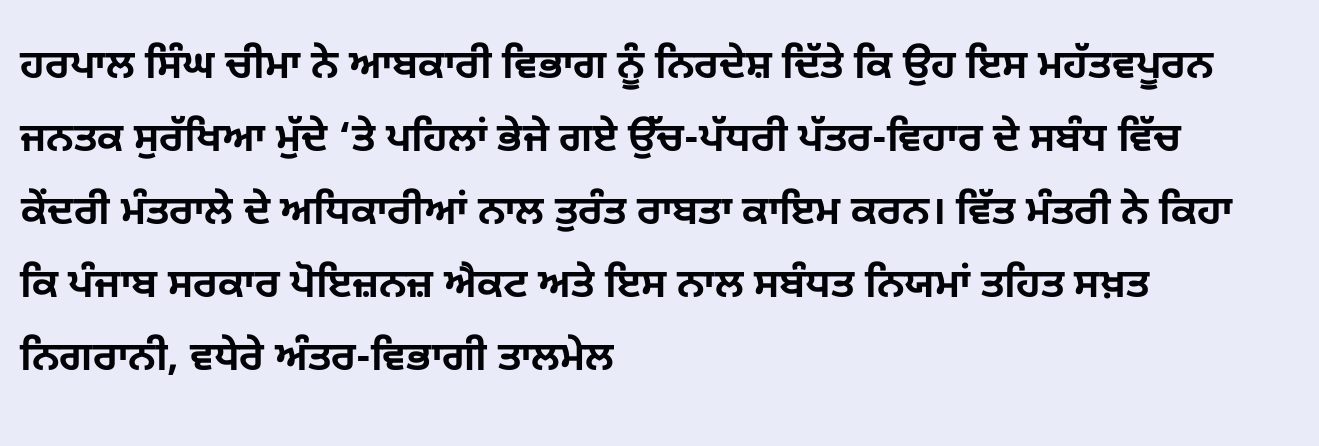ਹਰਪਾਲ ਸਿੰਘ ਚੀਮਾ ਨੇ ਆਬਕਾਰੀ ਵਿਭਾਗ ਨੂੰ ਨਿਰਦੇਸ਼ ਦਿੱਤੇ ਕਿ ਉਹ ਇਸ ਮਹੱਤਵਪੂਰਨ ਜਨਤਕ ਸੁਰੱਖਿਆ ਮੁੱਦੇ ‘ਤੇ ਪਹਿਲਾਂ ਭੇਜੇ ਗਏ ਉੱਚ-ਪੱਧਰੀ ਪੱਤਰ-ਵਿਹਾਰ ਦੇ ਸਬੰਧ ਵਿੱਚ ਕੇਂਦਰੀ ਮੰਤਰਾਲੇ ਦੇ ਅਧਿਕਾਰੀਆਂ ਨਾਲ ਤੁਰੰਤ ਰਾਬਤਾ ਕਾਇਮ ਕਰਨ। ਵਿੱਤ ਮੰਤਰੀ ਨੇ ਕਿਹਾ ਕਿ ਪੰਜਾਬ ਸਰਕਾਰ ਪੋਇਜ਼ਨਜ਼ ਐਕਟ ਅਤੇ ਇਸ ਨਾਲ ਸਬੰਧਤ ਨਿਯਮਾਂ ਤਹਿਤ ਸਖ਼ਤ ਨਿਗਰਾਨੀ, ਵਧੇਰੇ ਅੰਤਰ-ਵਿਭਾਗੀ ਤਾਲਮੇਲ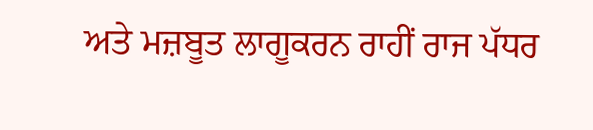ਅਤੇ ਮਜ਼ਬੂਤ ਲਾਗੂਕਰਨ ਰਾਹੀਂ ਰਾਜ ਪੱਧਰ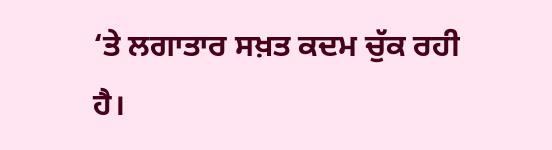‘ਤੇ ਲਗਾਤਾਰ ਸਖ਼ਤ ਕਦਮ ਚੁੱਕ ਰਹੀ ਹੈ।